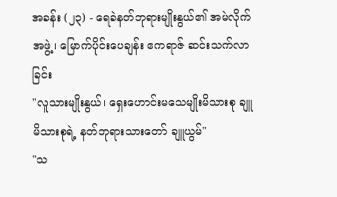အခန်း (၂၃) - ရေခဲနတ်ဘုရားမျိုးနွယ်၏ အမဲလိုက်အဖွဲ့၊ မြောက်ပိုင်းပေချန်း ဧကရာဇ် ဆင်းသက်လာခြင်း
"လူသားမျိုးနွယ်၊ ရှေးဟောင်းမသေမျိုးမိသားစု ချူမိသားစုရဲ့ နတ်ဘုရားသားတော် ချူယွမ်"
"သ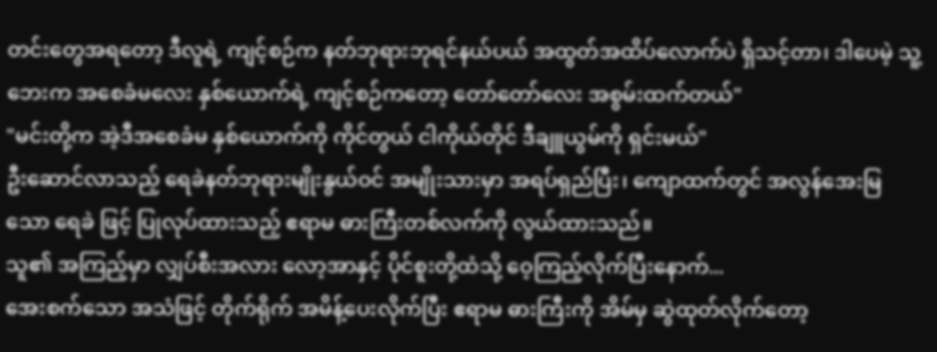တင်းတွေအရတော့ ဒီလူရဲ့ ကျင့်စဉ်က နတ်ဘုရားဘုရင်နယ်ပယ် အထွတ်အထိပ်လောက်ပဲ ရှိသင့်တာ၊ ဒါပေမဲ့ သူ့ဘေးက အစေခံမလေး နှစ်ယောက်ရဲ့ ကျင့်စဉ်ကတော့ တော်တော်လေး အစွမ်းထက်တယ်"
"မင်းတို့က အဲ့ဒီအစေခံမ နှစ်ယောက်ကို ကိုင်တွယ် ငါကိုယ်တိုင် ဒီချူယွမ်ကို ရှင်းမယ်"
ဦးဆောင်လာသည့် ရေခဲနတ်ဘုရားမျိုးနွယ်ဝင် အမျိုးသားမှာ အရပ်ရှည်ပြီး၊ ကျောထက်တွင် အလွန်အေးမြသော ရေခဲ ဖြင့် ပြုလုပ်ထားသည့် ဧရာမ ဓားကြီးတစ်လက်ကို လွယ်ထားသည်။
သူ၏ အကြည့်မှာ လျှပ်စီးအလား လော့အာနှင့် ပိုင်စူးတို့ထံသို့ ဝေ့ကြည့်လိုက်ပြီးနောက်...
အေးစက်သော အသံဖြင့် တိုက်ရိုက် အမိန့်ပေးလိုက်ပြီး ဧရာမ ဓားကြီးကို အိမ်မှ ဆွဲထုတ်လိုက်တော့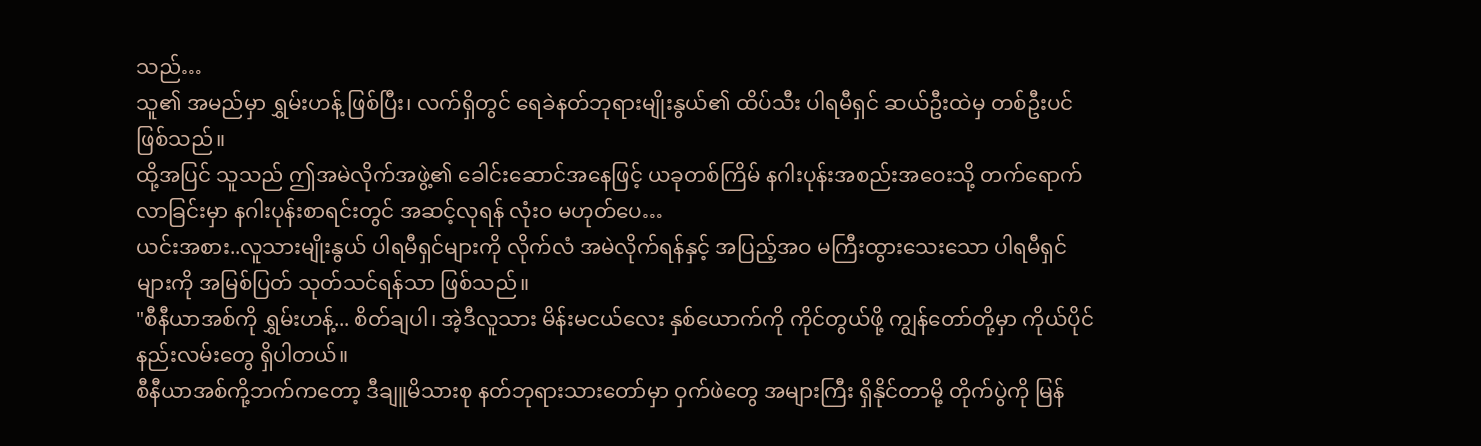သည်…
သူ၏ အမည်မှာ ရွှမ်းဟန့် ဖြစ်ပြီး၊ လက်ရှိတွင် ရေခဲနတ်ဘုရားမျိုးနွယ်၏ ထိပ်သီး ပါရမီရှင် ဆယ်ဦးထဲမှ တစ်ဦးပင် ဖြစ်သည်။
ထို့အပြင် သူသည် ဤအမဲလိုက်အဖွဲ့၏ ခေါင်းဆောင်အနေဖြင့် ယခုတစ်ကြိမ် နဂါးပုန်းအစည်းအဝေးသို့ တက်ရောက်လာခြင်းမှာ နဂါးပုန်းစာရင်းတွင် အဆင့်လုရန် လုံးဝ မဟုတ်ပေ…
ယင်းအစား..လူသားမျိုးနွယ် ပါရမီရှင်များကို လိုက်လံ အမဲလိုက်ရန်နှင့် အပြည့်အဝ မကြီးထွားသေးသော ပါရမီရှင်များကို အမြစ်ပြတ် သုတ်သင်ရန်သာ ဖြစ်သည်။
"စီနီယာအစ်ကို ရွှမ်းဟန့်... စိတ်ချပါ၊ အဲ့ဒီလူသား မိန်းမငယ်လေး နှစ်ယောက်ကို ကိုင်တွယ်ဖို့ ကျွန်တော်တို့မှာ ကိုယ်ပိုင်နည်းလမ်းတွေ ရှိပါတယ်။
စီနီယာအစ်ကို့ဘက်ကတော့ ဒီချူမိသားစု နတ်ဘုရားသားတော်မှာ ဝှက်ဖဲတွေ အများကြီး ရှိနိုင်တာမို့ တိုက်ပွဲကို မြန်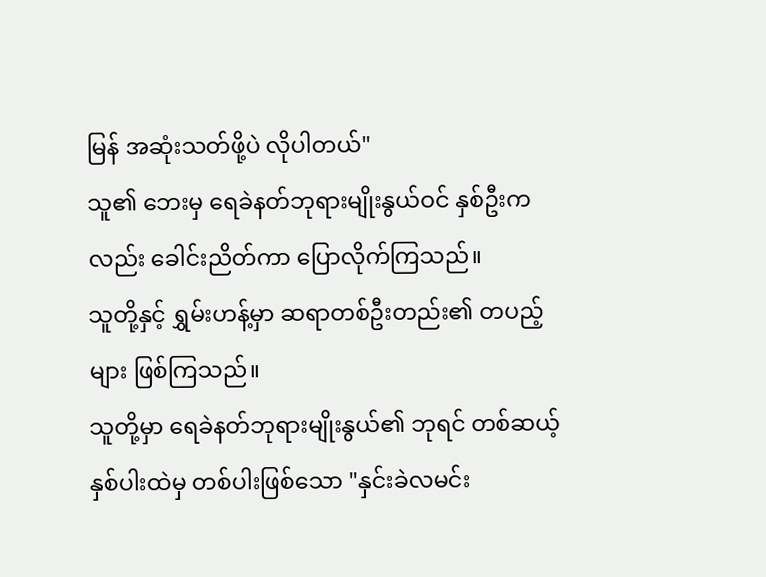မြန် အဆုံးသတ်ဖို့ပဲ လိုပါတယ်"
သူ၏ ဘေးမှ ရေခဲနတ်ဘုရားမျိုးနွယ်ဝင် နှစ်ဦးကလည်း ခေါင်းညိတ်ကာ ပြောလိုက်ကြသည်။
သူတို့နှင့် ရွှမ်းဟန့်မှာ ဆရာတစ်ဦးတည်း၏ တပည့်များ ဖြစ်ကြသည်။
သူတို့မှာ ရေခဲနတ်ဘုရားမျိုးနွယ်၏ ဘုရင် တစ်ဆယ့်နှစ်ပါးထဲမှ တစ်ပါးဖြစ်သော "နှင်းခဲလမင်း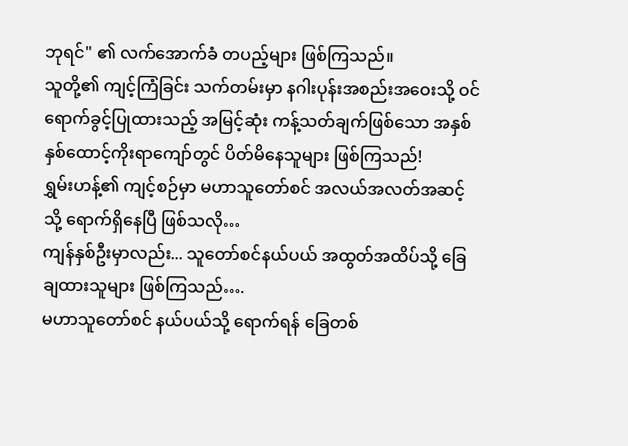ဘုရင်" ၏ လက်အောက်ခံ တပည့်များ ဖြစ်ကြသည်။
သူတို့၏ ကျင့်ကြံခြင်း သက်တမ်းမှာ နဂါးပုန်းအစည်းအဝေးသို့ ဝင်ရောက်ခွင့်ပြုထားသည့် အမြင့်ဆုံး ကန့်သတ်ချက်ဖြစ်သော အနှစ် နှစ်ထောင့်ကိုးရာကျော်တွင် ပိတ်မိနေသူများ ဖြစ်ကြသည်!
ရွှမ်းဟန့်၏ ကျင့်စဉ်မှာ မဟာသူတော်စင် အလယ်အလတ်အဆင့်သို့ ရောက်ရှိနေပြီ ဖြစ်သလို…
ကျန်နှစ်ဦးမှာလည်း... သူတော်စင်နယ်ပယ် အထွတ်အထိပ်သို့ ခြေချထားသူများ ဖြစ်ကြသည်….
မဟာသူတော်စင် နယ်ပယ်သို့ ရောက်ရန် ခြေတစ်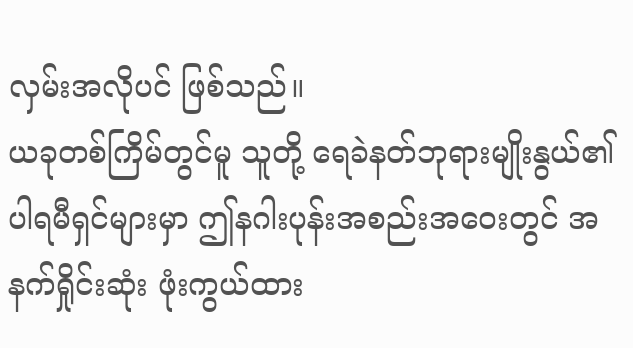လှမ်းအလိုပင် ဖြစ်သည်။
ယခုတစ်ကြိမ်တွင်မူ သူတို့ ရေခဲနတ်ဘုရားမျိုးနွယ်၏ ပါရမီရှင်များမှာ ဤနဂါးပုန်းအစည်းအဝေးတွင် အနက်ရှိုင်းဆုံး ဖုံးကွယ်ထား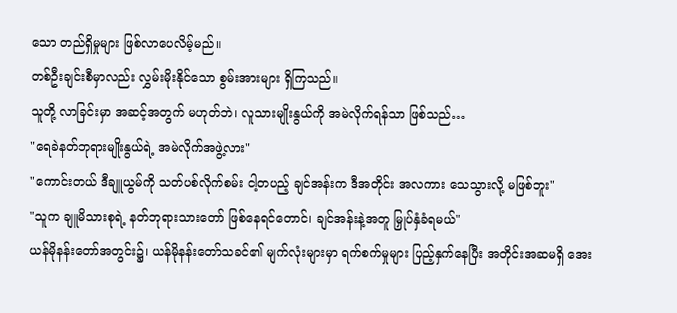သော တည်ရှိမှုများ ဖြစ်လာပေလိမ့်မည်။
တစ်ဦးချင်းစီမှာလည်း လွှမ်းမိုးနိုင်သော စွမ်းအားများ ရှိကြသည်။
သူတို့ လာခြင်းမှာ အဆင့်အတွက် မဟုတ်ဘဲ၊ လူသားမျိုးနွယ်ကို အမဲလိုက်ရန်သာ ဖြစ်သည်…
"ရေခဲနတ်ဘုရားမျိုးနွယ်ရဲ့ အမဲလိုက်အဖွဲ့လား"
"ကောင်းတယ် ဒီချူယွမ်ကို သတ်ပစ်လိုက်စမ်း ငါ့တပည့် ချင်အန်းက ဒီအတိုင်း အလကား သေသွားလို့ မဖြစ်ဘူး"
"သူက ချူမိသားစုရဲ့ နတ်ဘုရားသားတော် ဖြစ်နေရင်တောင်၊ ချင်အန်းနဲ့အတူ မြှုပ်နှံခံရမယ်"
ယန်မိုနန်းတော်အတွင်း၌၊ ယန်မိုနန်းတော်သခင်၏ မျက်လုံးများမှာ ရက်စက်မှုများ ပြည့်နှက်နေပြီး အတိုင်းအဆမရှိ အေး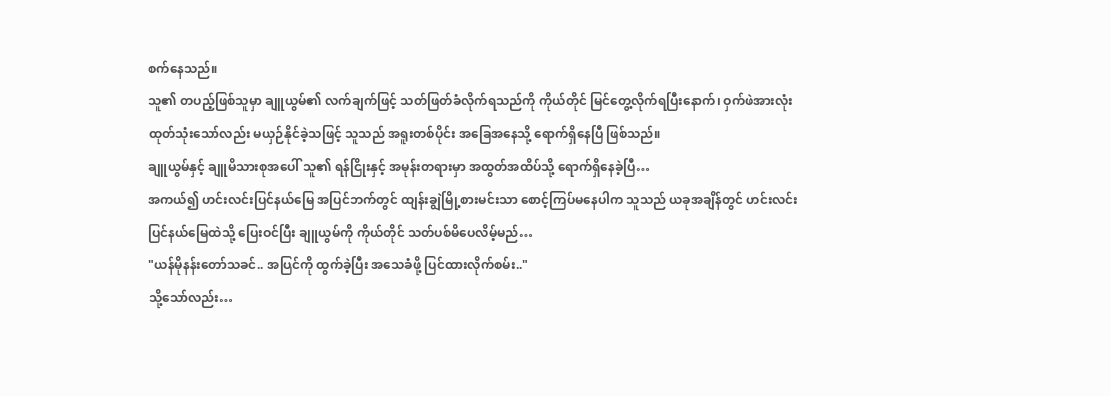စက်နေသည်။
သူ၏ တပည့်ဖြစ်သူမှာ ချူယွမ်၏ လက်ချက်ဖြင့် သတ်ဖြတ်ခံလိုက်ရသည်ကို ကိုယ်တိုင် မြင်တွေ့လိုက်ရပြီးနောက်၊ ဝှက်ဖဲအားလုံး ထုတ်သုံးသော်လည်း မယှဉ်နိုင်ခဲ့သဖြင့် သူသည် အရူးတစ်ပိုင်း အခြေအနေသို့ ရောက်ရှိနေပြီ ဖြစ်သည်။
ချူယွမ်နှင့် ချူမိသားစုအပေါ် သူ၏ ရန်ငြိုးနှင့် အမုန်းတရားမှာ အထွတ်အထိပ်သို့ ရောက်ရှိနေခဲ့ပြီ…
အကယ်၍ ဟင်းလင်းပြင်နယ်မြေ အပြင်ဘက်တွင် ထျန်းချွဲမြို့စားမင်းသာ စောင့်ကြပ်မနေပါက သူသည် ယခုအချိန်တွင် ဟင်းလင်းပြင်နယ်မြေထဲသို့ ပြေးဝင်ပြီး ချူယွမ်ကို ကိုယ်တိုင် သတ်ပစ်မိပေလိမ့်မည်…
"ယန်မိုနန်းတော်သခင်.. အပြင်ကို ထွက်ခဲ့ပြီး အသေခံဖို့ ပြင်ထားလိုက်စမ်း.."
သို့သော်လည်း…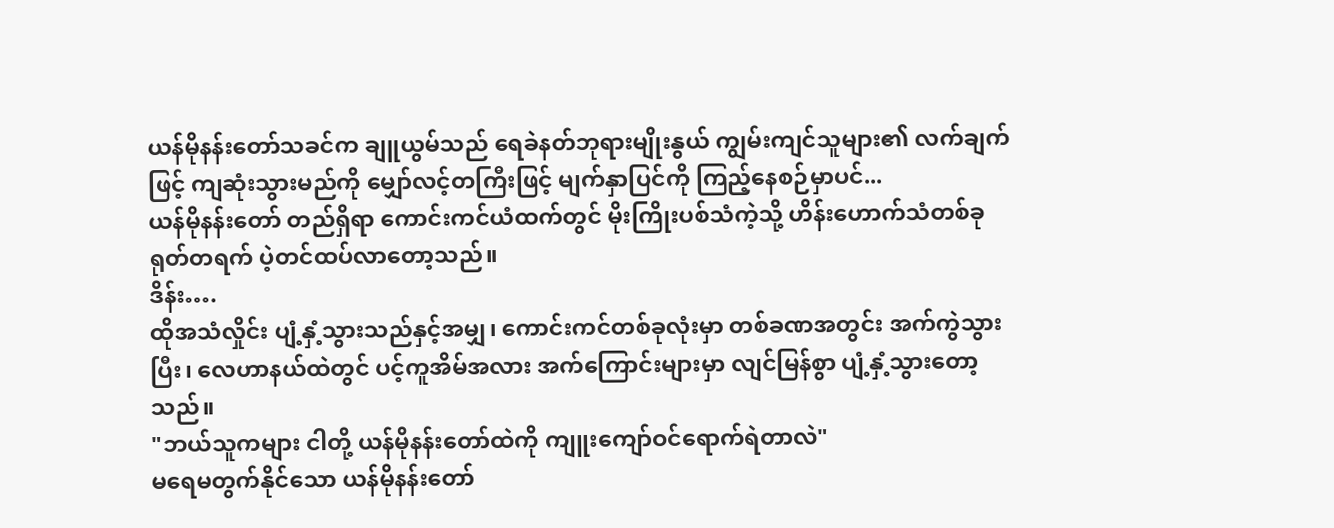ယန်မိုနန်းတော်သခင်က ချူယွမ်သည် ရေခဲနတ်ဘုရားမျိုးနွယ် ကျွမ်းကျင်သူများ၏ လက်ချက်ဖြင့် ကျဆုံးသွားမည်ကို မျှော်လင့်တကြီးဖြင့် မျက်နှာပြင်ကို ကြည့်နေစဉ်မှာပင်...
ယန်မိုနန်းတော် တည်ရှိရာ ကောင်းကင်ယံထက်တွင် မိုးကြိုးပစ်သံကဲ့သို့ ဟိန်းဟောက်သံတစ်ခု ရုတ်တရက် ပဲ့တင်ထပ်လာတော့သည်။
ဒိန်း….
ထိုအသံလှိုင်း ပျံ့နှံ့သွားသည်နှင့်အမျှ၊ ကောင်းကင်တစ်ခုလုံးမှာ တစ်ခဏအတွင်း အက်ကွဲသွားပြီး၊ လေဟာနယ်ထဲတွင် ပင့်ကူအိမ်အလား အက်ကြောင်းများမှာ လျင်မြန်စွာ ပျံ့နှံ့သွားတော့သည်။
"ဘယ်သူကများ ငါတို့ ယန်မိုနန်းတော်ထဲကို ကျူးကျော်ဝင်ရောက်ရဲတာလဲ"
မရေမတွက်နိုင်သော ယန်မိုနန်းတော်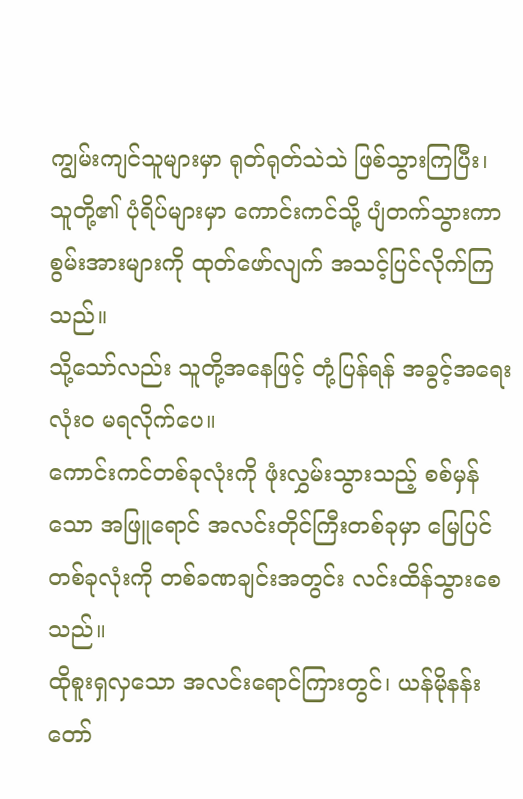ကျွမ်းကျင်သူများမှာ ရုတ်ရုတ်သဲသဲ ဖြစ်သွားကြပြီး၊ သူတို့၏ ပုံရိပ်များမှာ ကောင်းကင်သို့ ပျံတက်သွားကာ စွမ်းအားများကို ထုတ်ဖော်လျက် အသင့်ပြင်လိုက်ကြသည်။
သို့သော်လည်း သူတို့အနေဖြင့် တုံ့ပြန်ရန် အခွင့်အရေး လုံးဝ မရလိုက်ပေ။
ကောင်းကင်တစ်ခုလုံးကို ဖုံးလွှမ်းသွားသည့် စစ်မှန်သော အဖြူရောင် အလင်းတိုင်ကြီးတစ်ခုမှာ မြေပြင်တစ်ခုလုံးကို တစ်ခဏချင်းအတွင်း လင်းထိန်သွားစေသည်။
ထိုစူးရှလှသော အလင်းရောင်ကြားတွင်၊ ယန်မိုနန်းတော်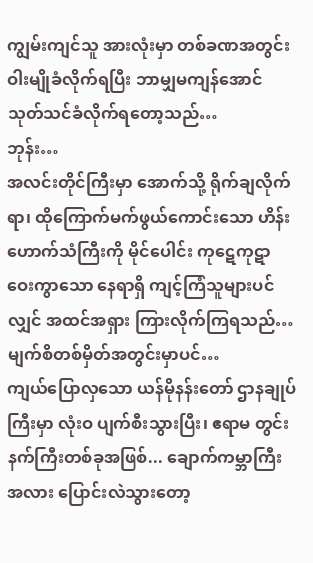ကျွမ်းကျင်သူ အားလုံးမှာ တစ်ခဏအတွင်း ဝါးမျိုခံလိုက်ရပြီး ဘာမျှမကျန်အောင် သုတ်သင်ခံလိုက်ရတော့သည်…
ဘုန်း…
အလင်းတိုင်ကြီးမှာ အောက်သို့ ရိုက်ချလိုက်ရာ၊ ထိုကြောက်မက်ဖွယ်ကောင်းသော ဟိန်းဟောက်သံကြီးကို မိုင်ပေါင်း ကုဋေကုဋာ ဝေးကွာသော နေရာရှိ ကျင့်ကြံသူများပင်လျှင် အထင်အရှား ကြားလိုက်ကြရသည်…
မျက်စိတစ်မှိတ်အတွင်းမှာပင်…
ကျယ်ပြောလှသော ယန်မိုနန်းတော် ဌာနချုပ်ကြီးမှာ လုံးဝ ပျက်စီးသွားပြီး၊ ဧရာမ တွင်းနက်ကြီးတစ်ခုအဖြစ်... ချောက်ကမ္ဘာကြီးအလား ပြောင်းလဲသွားတော့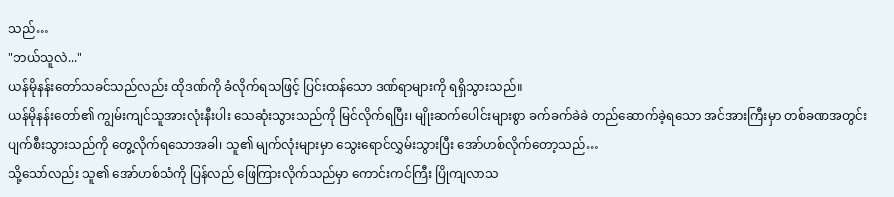သည်…
"ဘယ်သူလဲ..."
ယန်မိုနန်းတော်သခင်သည်လည်း ထိုဒဏ်ကို ခံလိုက်ရသဖြင့် ပြင်းထန်သော ဒဏ်ရာများကို ရရှိသွားသည်။
ယန်မိုနန်းတော်၏ ကျွမ်းကျင်သူအားလုံးနီးပါး သေဆုံးသွားသည်ကို မြင်လိုက်ရပြီး၊ မျိုးဆက်ပေါင်းများစွာ ခက်ခက်ခဲခဲ တည်ဆောက်ခဲ့ရသော အင်အားကြီးမှာ တစ်ခဏအတွင်း ပျက်စီးသွားသည်ကို တွေ့လိုက်ရသောအခါ၊ သူ၏ မျက်လုံးများမှာ သွေးရောင်လွှမ်းသွားပြီး အော်ဟစ်လိုက်တော့သည်…
သို့သော်လည်း သူ၏ အော်ဟစ်သံကို ပြန်လည် ဖြေကြားလိုက်သည်မှာ ကောင်းကင်ကြီး ပြိုကျလာသ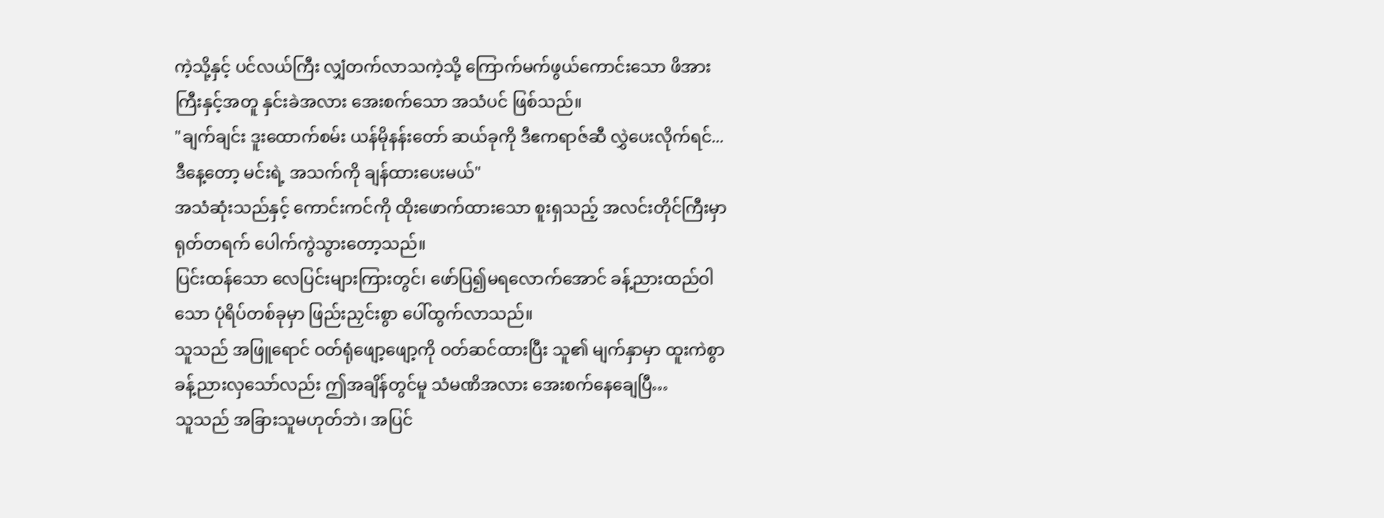ကဲ့သို့နှင့် ပင်လယ်ကြီး လျှံတက်လာသကဲ့သို့ ကြောက်မက်ဖွယ်ကောင်းသော ဖိအားကြီးနှင့်အတူ နှင်းခဲအလား အေးစက်သော အသံပင် ဖြစ်သည်။
"ချက်ချင်း ဒူးထောက်စမ်း ယန်မိုနန်းတော် ဆယ်ခုကို ဒီဧကရာဇ်ဆီ လွှဲပေးလိုက်ရင်... ဒီနေ့တော့ မင်းရဲ့ အသက်ကို ချန်ထားပေးမယ်"
အသံဆုံးသည်နှင့် ကောင်းကင်ကို ထိုးဖောက်ထားသော စူးရှသည့် အလင်းတိုင်ကြီးမှာ ရုတ်တရက် ပေါက်ကွဲသွားတော့သည်။
ပြင်းထန်သော လေပြင်းများကြားတွင်၊ ဖော်ပြ၍မရလောက်အောင် ခန့်ညားထည်ဝါသော ပုံရိပ်တစ်ခုမှာ ဖြည်းညှင်းစွာ ပေါ်ထွက်လာသည်။
သူသည် အဖြူရောင် ဝတ်ရုံဖျော့ဖျော့ကို ဝတ်ဆင်ထားပြီး သူ၏ မျက်နှာမှာ ထူးကဲစွာ ခန့်ညားလှသော်လည်း ဤအချိန်တွင်မူ သံမဏိအလား အေးစက်နေချေပြီ…
သူသည် အခြားသူမဟုတ်ဘဲ၊ အပြင်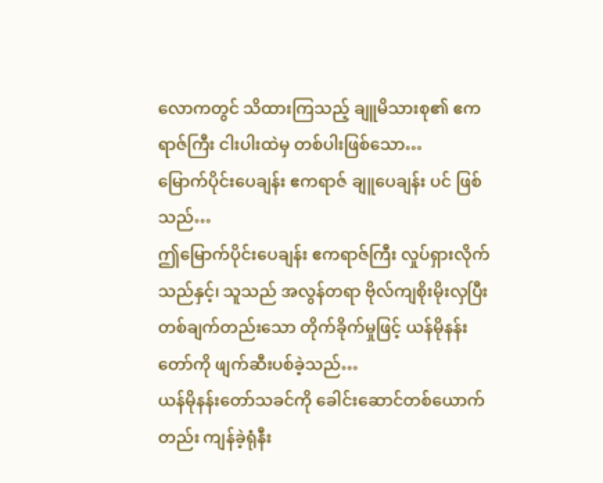လောကတွင် သိထားကြသည့် ချူမိသားစု၏ ဧကရာဇ်ကြီး ငါးပါးထဲမှ တစ်ပါးဖြစ်သော…
မြောက်ပိုင်းပေချန်း ဧကရာဇ် ချူပေချန်း ပင် ဖြစ်သည်…
ဤမြောက်ပိုင်းပေချန်း ဧကရာဇ်ကြီး လှုပ်ရှားလိုက်သည်နှင့်၊ သူသည် အလွန်တရာ ဗိုလ်ကျစိုးမိုးလှပြီး တစ်ချက်တည်းသော တိုက်ခိုက်မှုဖြင့် ယန်မိုနန်းတော်ကို ဖျက်ဆီးပစ်ခဲ့သည်…
ယန်မိုနန်းတော်သခင်ကို ခေါင်းဆောင်တစ်ယောက်တည်း ကျန်ခဲ့ရုံနီး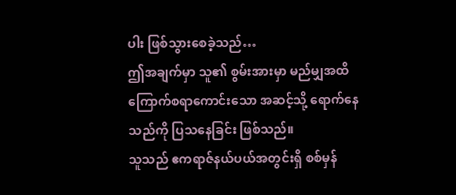ပါး ဖြစ်သွားစေခဲ့သည်…
ဤအချက်မှာ သူ၏ စွမ်းအားမှာ မည်မျှအထိ ကြောက်စရာကောင်းသော အဆင့်သို့ ရောက်နေသည်ကို ပြသနေခြင်း ဖြစ်သည်။
သူသည် ဧကရာဇ်နယ်ပယ်အတွင်းရှိ စစ်မှန်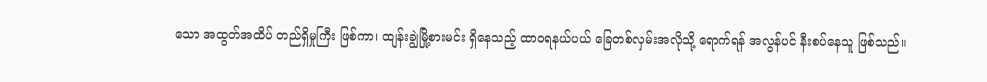သော အထွတ်အထိပ် တည်ရှိမှုကြီး ဖြစ်ကာ၊ ထျန်းချွဲမြို့စားမင်း ရှိနေသည့် ထာဝရနယ်ပယ် ခြေတစ်လှမ်းအလိုသို့ ရောက်ရန် အလွန်ပင် နီးစပ်နေသူ ဖြစ်သည်။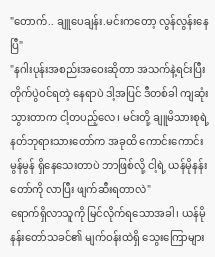"တောက်.. ချူပေချန်း.မင်းကတော့ လွန်လွန်းနေပြီ"
"နဂါးပုန်းအစည်းအဝေးဆိုတာ အသက်နဲ့ရင်းပြီး တိုက်ပွဲဝင်ရတဲ့ နေရာပဲ ဒါ့အပြင် ဒီတစ်ခါ ကျဆုံးသွားတာက ငါ့တပည့်လေ၊ မင်းတို့ ချူမိသားစုရဲ့ နတ်ဘုရားသားတော်က အခုထိ ကောင်းကောင်းမွန်မွန် ရှိနေသေးတာပဲ ဘာဖြစ်လို့ ငါ့ရဲ့ ယန်မိုနန်းတော်ကို လာပြီး ဖျက်ဆီးရတာလဲ"
ရောက်ရှိလာသူကို မြင်လိုက်ရသောအခါ၊ ယန်မိုနန်းတော်သခင်၏ မျက်ဝန်းထဲရှိ သွေးကြောများ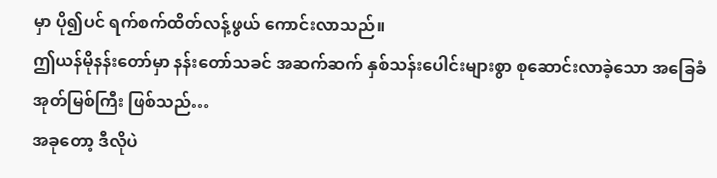မှာ ပို၍ပင် ရက်စက်ထိတ်လန့်ဖွယ် ကောင်းလာသည်။
ဤယန်မိုနန်းတော်မှာ နန်းတော်သခင် အဆက်ဆက် နှစ်သန်းပေါင်းများစွာ စုဆောင်းလာခဲ့သော အခြေခံအုတ်မြစ်ကြီး ဖြစ်သည်…
အခုတော့ ဒီလိုပဲ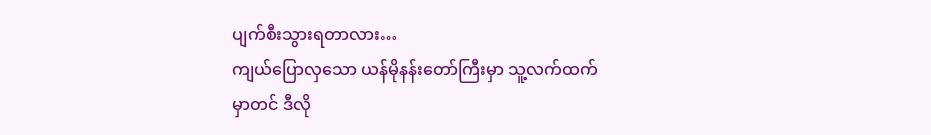ပျက်စီးသွားရတာလား…
ကျယ်ပြောလှသော ယန်မိုနန်းတော်ကြီးမှာ သူ့လက်ထက်မှာတင် ဒီလို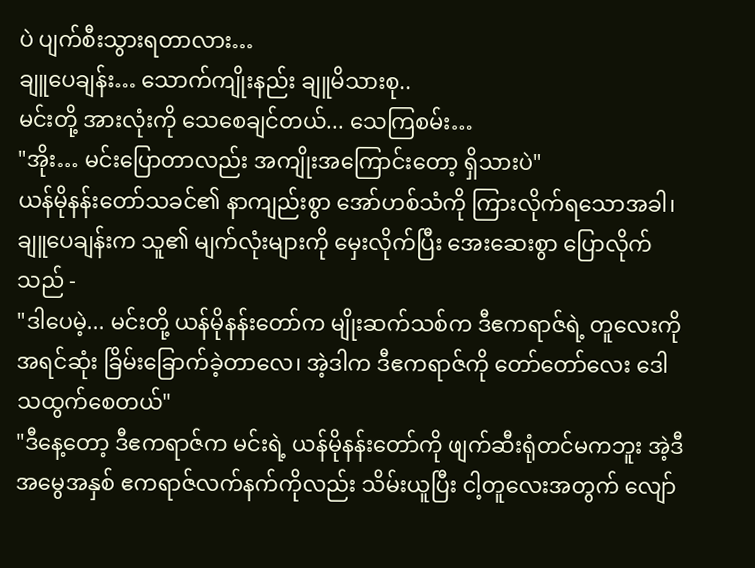ပဲ ပျက်စီးသွားရတာလား…
ချူပေချန်း… သောက်ကျိုးနည်း ချူမိသားစု..
မင်းတို့ အားလုံးကို သေစေချင်တယ်... သေကြစမ်း…
"အိုး… မင်းပြောတာလည်း အကျိုးအကြောင်းတော့ ရှိသားပဲ"
ယန်မိုနန်းတော်သခင်၏ နာကျည်းစွာ အော်ဟစ်သံကို ကြားလိုက်ရသောအခါ၊ ချူပေချန်းက သူ၏ မျက်လုံးများကို မှေးလိုက်ပြီး အေးဆေးစွာ ပြောလိုက်သည် -
"ဒါပေမဲ့... မင်းတို့ ယန်မိုနန်းတော်က မျိုးဆက်သစ်က ဒီဧကရာဇ်ရဲ့ တူလေးကို အရင်ဆုံး ခြိမ်းခြောက်ခဲ့တာလေ၊ အဲ့ဒါက ဒီဧကရာဇ်ကို တော်တော်လေး ဒေါသထွက်စေတယ်"
"ဒီနေ့တော့ ဒီဧကရာဇ်က မင်းရဲ့ ယန်မိုနန်းတော်ကို ဖျက်ဆီးရုံတင်မကဘူး အဲ့ဒီ အမွေအနှစ် ဧကရာဇ်လက်နက်ကိုလည်း သိမ်းယူပြီး ငါ့တူလေးအတွက် လျော်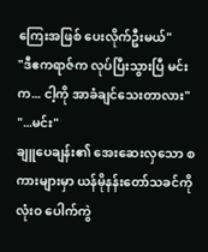ကြေးအဖြစ် ပေးလိုက်ဦးမယ်"
"ဒီဧကရာဇ်က လုပ်ပြီးသွားပြီ မင်းက... ငါ့ကို အာခံချင်သေးတာလား"
"...မင်း"
ချူပေချန်း၏ အေးဆေးလှသော စကားများမှာ ယန်မိုနန်းတော်သခင်ကို လုံးဝ ပေါက်ကွဲ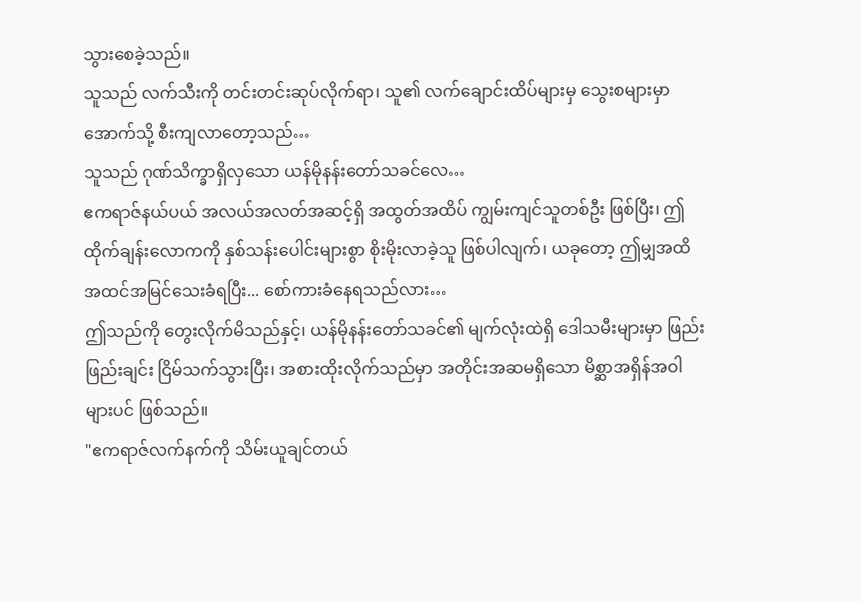သွားစေခဲ့သည်။
သူသည် လက်သီးကို တင်းတင်းဆုပ်လိုက်ရာ၊ သူ၏ လက်ချောင်းထိပ်များမှ သွေးစများမှာ အောက်သို့ စီးကျလာတော့သည်…
သူသည် ဂုဏ်သိက္ခာရှိလှသော ယန်မိုနန်းတော်သခင်လေ…
ဧကရာဇ်နယ်ပယ် အလယ်အလတ်အဆင့်ရှိ အထွတ်အထိပ် ကျွမ်းကျင်သူတစ်ဦး ဖြစ်ပြီး၊ ဤထိုက်ချန်းလောကကို နှစ်သန်းပေါင်းများစွာ စိုးမိုးလာခဲ့သူ ဖြစ်ပါလျက်၊ ယခုတော့ ဤမျှအထိ အထင်အမြင်သေးခံရပြီး... စော်ကားခံနေရသည်လား…
ဤသည်ကို တွေးလိုက်မိသည်နှင့်၊ ယန်မိုနန်းတော်သခင်၏ မျက်လုံးထဲရှိ ဒေါသမီးများမှာ ဖြည်းဖြည်းချင်း ငြိမ်သက်သွားပြီး၊ အစားထိုးလိုက်သည်မှာ အတိုင်းအဆမရှိသော မိစ္ဆာအရှိန်အဝါများပင် ဖြစ်သည်။
"ဧကရာဇ်လက်နက်ကို သိမ်းယူချင်တယ်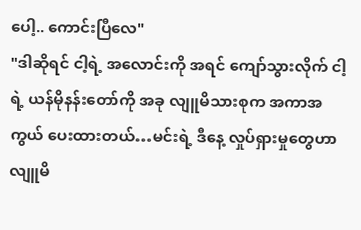ပေါ့.. ကောင်းပြီလေ"
"ဒါဆိုရင် ငါ့ရဲ့ အလောင်းကို အရင် ကျော်သွားလိုက် ငါ့ရဲ့ ယန်မိုနန်းတော်ကို အခု လျူမိသားစုက အကာအကွယ် ပေးထားတယ်…မင်းရဲ့ ဒီနေ့ လှုပ်ရှားမှုတွေဟာ လျူမိ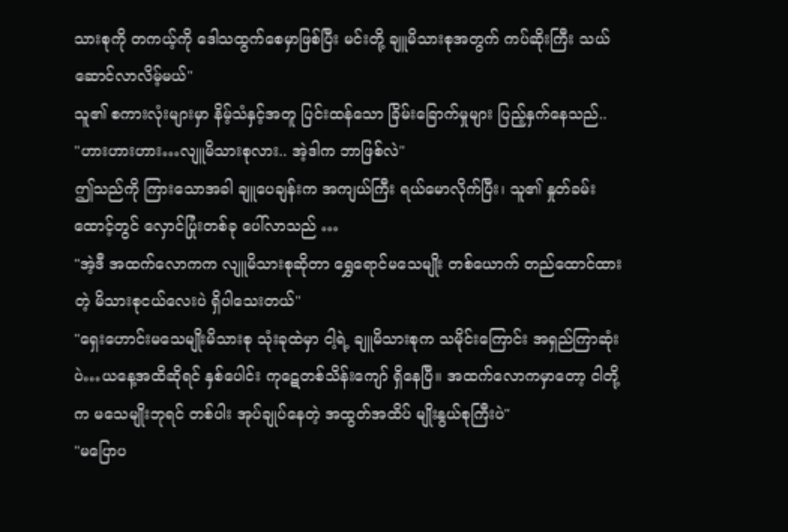သားစုကို တကယ့်ကို ဒေါသထွက်စေမှာဖြစ်ပြီး မင်းတို့ ချူမိသားစုအတွက် ကပ်ဆိုးကြီး သယ်ဆောင်လာလိမ့်မယ်"
သူ၏ စကားလုံးများမှာ နိမ့်သံနှင့်အတူ ပြင်းထန်သော ခြိမ်းခြောက်မှုများ ပြည့်နှက်နေသည်..
"ဟားဟားဟား…လျူမိသားစုလား.. အဲ့ဒါက ဘာဖြစ်လဲ"
ဤသည်ကို ကြားသောအခါ ချူပေချန်းက အကျယ်ကြီး ရယ်မောလိုက်ပြီး၊ သူ၏ နှုတ်ခမ်းထောင့်တွင် လှောင်ပြုံးတစ်ခု ပေါ်လာသည် …
"အဲ့ဒီ အထက်လောကက လျူမိသားစုဆိုတာ ရွှေရောင်မသေမျိုး တစ်ယောက် တည်ထောင်ထားတဲ့ မိသားစုငယ်လေးပဲ ရှိပါသေးတယ်"
"ရှေးဟောင်းမသေမျိုးမိသားစု သုံးခုထဲမှာ ငါ့ရဲ့ ချူမိသားစုက သမိုင်းကြောင်း အရှည်ကြာဆုံးပဲ…ယနေ့အထိဆိုရင် နှစ်ပေါင်း ကုဋေတစ်သိန်းကျော် ရှိနေပြီ။ အထက်လောကမှာတော့ ငါတို့က မသေမျိုးဘုရင် တစ်ပါး အုပ်ချုပ်နေတဲ့ အထွတ်အထိပ် မျိုးနွယ်စုကြီးပဲ"
"မပြောပ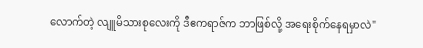လောက်တဲ့ လျူမိသားစုလေးကို ဒီဧကရာဇ်က ဘာဖြစ်လို့ အရေးစိုက်နေရမှာလဲ"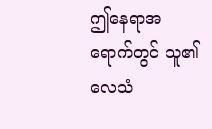ဤနေရာအရောက်တွင် သူ၏ လေသံ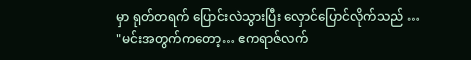မှာ ရုတ်တရက် ပြောင်းလဲသွားပြီး လှောင်ပြောင်လိုက်သည် …
"မင်းအတွက်ကတော့… ဧကရာဇ်လက်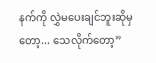နက်ကို လွှဲမပေးချင်ဘူးဆိုမှတော့... သေလိုက်တော့”